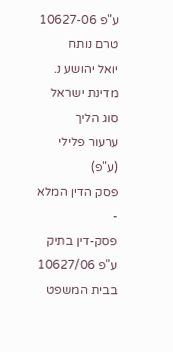ע"פ 10627-06
טרם נותח
יואל יהושע נ. מדינת ישראל
סוג הליך
ערעור פלילי (ע"פ)
פסק הדין המלא
-
פסק-דין בתיק ע"פ 10627/06
בבית המשפט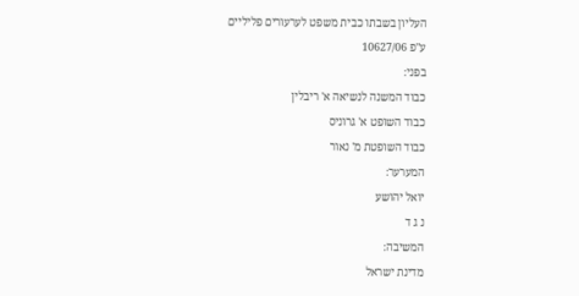העליון בשבתו כבית משפט לערעורים פליליים
ע"פ 10627/06
בפני:
כבוד המשנה לנשיאה א' ריבלין
כבוד השופט א' גרוניס
כבוד השופטת מ' נאור
המערער:
יואל יהושע
נ ג ד
המשיבה:
מדינת ישראל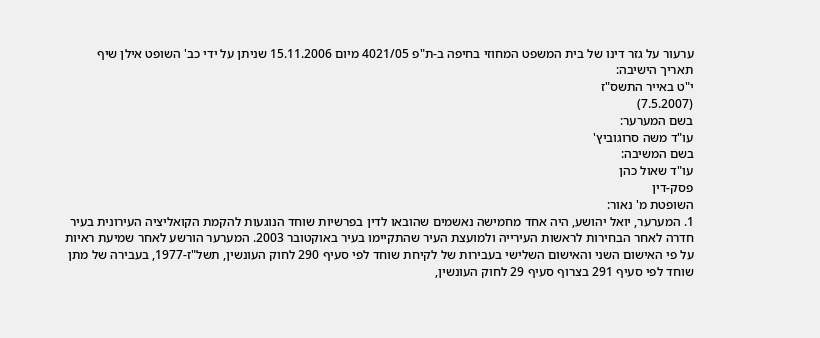ערעור על גזר דינו של בית המשפט המחוזי בחיפה ב-ת"פ 4021/05 מיום 15.11.2006 שניתן על ידי כב' השופט אילן שיף
תאריך הישיבה:
י"ט באייר התשס"ז
(7.5.2007)
בשם המערער:
עו"ד משה סרוגוביץ'
בשם המשיבה:
עו"ד שאול כהן
פסק-דין
השופטת מ' נאור:
1. המערער, יואל יהושע, היה אחד מחמישה נאשמים שהובאו לדין בפרשיות שוחד הנוגעות להקמת הקואליציה העירונית בעיר חדרה לאחר הבחירות לראשות העירייה ולמועצת העיר שהתקיימו בעיר באוקטובר 2003. המערער הורשע לאחר שמיעת ראיות על פי האישום השני והאישום השלישי בעבירות של לקיחת שוחד לפי סעיף 290 לחוק העונשין, תשל"ז-1977, בעבירה של מתן שוחד לפי סעיף 291 בצרוף סעיף 29 לחוק העונשין,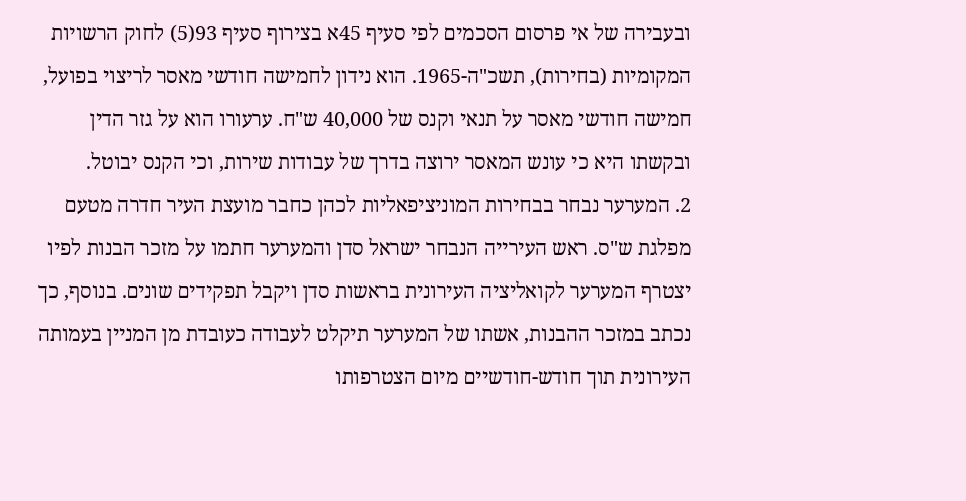ובעבירה של אי פרסום הסכמים לפי סעיף 45א בצירוף סעיף 93(5) לחוק הרשויות המקומיות (בחירות), תשכ"ה-1965. הוא נידון לחמישה חודשי מאסר לריצוי בפועל, חמישה חודשי מאסר על תנאי וקנס של 40,000 ש"ח. ערעורו הוא על גזר הדין ובקשתו היא כי עונש המאסר ירוצה בדרך של עבודות שירות, וכי הקנס יבוטל.
2. המערער נבחר בבחירות המוניציפאליות לכהן כחבר מועצת העיר חדרה מטעם מפלגת ש"ס. ראש העירייה הנבחר ישראל סדן והמערער חתמו על מזכר הבנות לפיו יצטרף המערער לקואליציה העירונית בראשות סדן ויקבל תפקידים שונים. בנוסף, כך נכתב במזכר ההבנות, אשתו של המערער תיקלט לעבודה כעובדת מן המניין בעמותה העירונית תוך חודש-חודשיים מיום הצטרפותו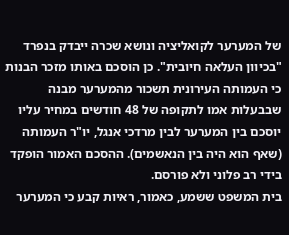של המערער לקואליציה ונושא שכרה ייבדק בנפרד "בכיוון העלאה חיובית". כן הוסכם באותו מזכר הבנות כי העמותה העירונית תשכור מהמערער מבנה שבבעלות אמו לתקופה של 48 חודשים במחיר עליו יוסכם בין המערער לבין מרדכי אנגל, יו"ר העמותה (שאף הוא היה בין הנאשמים). ההסכם האמור הופקד בידי רב פלוני ולא פורסם.
בית המשפט ששמע, כאמור, ראיות קבע כי המערער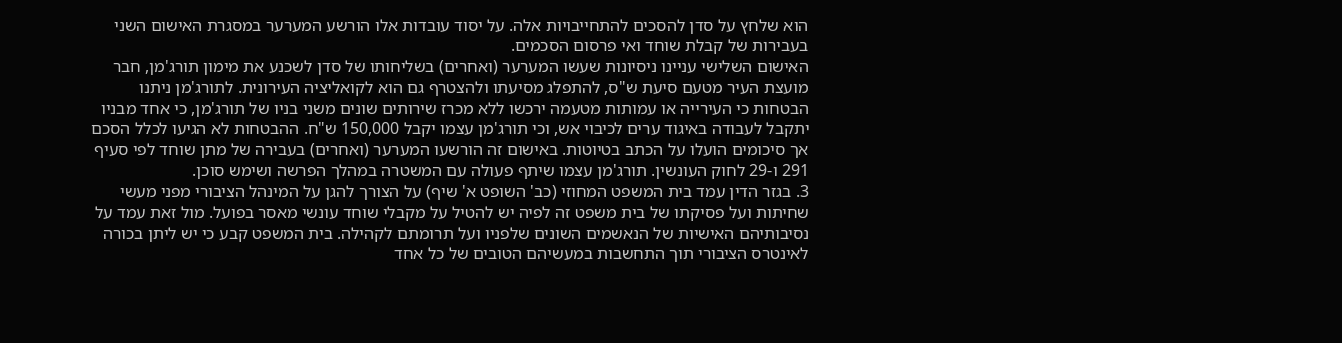הוא שלחץ על סדן להסכים להתחייבויות אלה. על יסוד עובדות אלו הורשע המערער במסגרת האישום השני בעבירות של קבלת שוחד ואי פרסום הסכמים.
האישום השלישי עניינו ניסיונות שעשו המערער (ואחרים) בשליחותו של סדן לשכנע את מימון תורג'מן, חבר מועצת העיר מטעם סיעת ש"ס, להתפלג מסיעתו ולהצטרף גם הוא לקואליציה העירונית. לתורג'מן ניתנו הבטחות כי העירייה או עמותות מטעמה ירכשו ללא מכרז שירותים שונים משני בניו של תורג'מן, כי אחד מבניו יתקבל לעבודה באיגוד ערים לכיבוי אש, וכי תורג'מן עצמו יקבל 150,000 ש"ח. ההבטחות לא הגיעו לכלל הסכם אך סיכומים הועלו על הכתב בטיוטות. באישום זה הורשעו המערער (ואחרים) בעבירה של מתן שוחד לפי סעיף 291 ו-29 לחוק העונשין. תורג'מן עצמו שיתף פעולה עם המשטרה במהלך הפרשה ושימש סוכן.
3. בגזר הדין עמד בית המשפט המחוזי (כב' השופט א' שיף) על הצורך להגן על המינהל הציבורי מפני מעשי שחיתות ועל פסיקתו של בית משפט זה לפיה יש להטיל על מקבלי שוחד עונשי מאסר בפועל. מול זאת עמד על נסיבותיהם האישיות של הנאשמים השונים שלפניו ועל תרומתם לקהילה. בית המשפט קבע כי יש ליתן בכורה לאינטרס הציבורי תוך התחשבות במעשיהם הטובים של כל אחד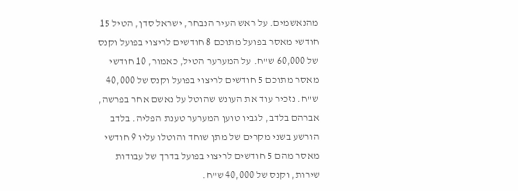מהנאשמים. על ראש העיר הנבחר, ישראל סדן, הטיל 15 חודשי מאסר בפועל מתוכם 8 חודשים לריצוי בפועל וקנס של 60,000 ש"ח. על המערער הטיל, כאמור, 10 חודשי מאסר מתוכם 5 חודשים לריצוי בפועל וקנס של 40,000 ש"ח. נזכיר עוד את העונש שהוטל על נאשם אחר בפרשה, אברהם בלדב, לגביו טוען המערער טענת הפליה. בלדב הורשע בשני מקרים של מתן שוחד והוטלו עליו 9 חודשי מאסר מהם 5 חודשים לריצוי בפועל בדרך של עבודות שירות, וקנס של 40,000 ש"ח.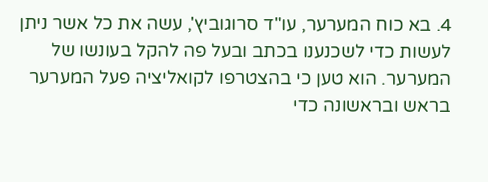4. בא כוח המערער, עו"ד סרוגוביץ', עשה את כל אשר ניתן לעשות כדי לשכנענו בכתב ובעל פה להקל בעונשו של המערער. הוא טען כי בהצטרפו לקואליציה פעל המערער בראש ובראשונה כדי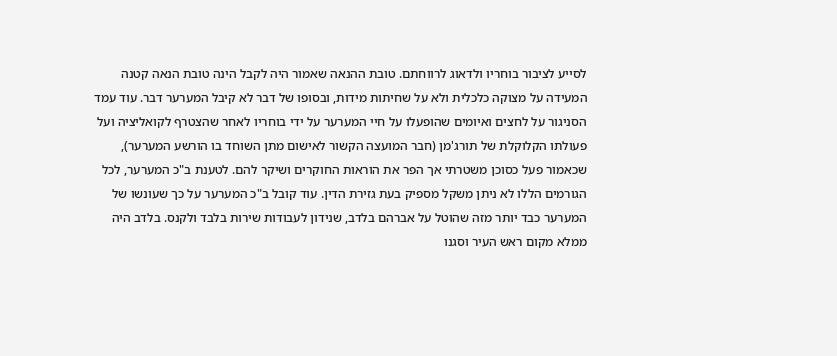לסייע לציבור בוחריו ולדאוג לרווחתם. טובת ההנאה שאמור היה לקבל הינה טובת הנאה קטנה המעידה על מצוקה כלכלית ולא על שחיתות מידות, ובסופו של דבר לא קיבל המערער דבר. עוד עמד הסניגור על לחצים ואיומים שהופעלו על חיי המערער על ידי בוחריו לאחר שהצטרף לקואליציה ועל פעולתו הקלוקלת של תורג'מן (חבר המועצה הקשור לאישום מתן השוחד בו הורשע המערער), שכאמור פעל כסוכן משטרתי אך הפר את הוראות החוקרים ושיקר להם. לטענת ב"כ המערער, לכל הגורמים הללו לא ניתן משקל מספיק בעת גזירת הדין. עוד קובל ב"כ המערער על כך שעונשו של המערער כבד יותר מזה שהוטל על אברהם בלדב, שנידון לעבודות שירות בלבד ולקנס. בלדב היה ממלא מקום ראש העיר וסגנו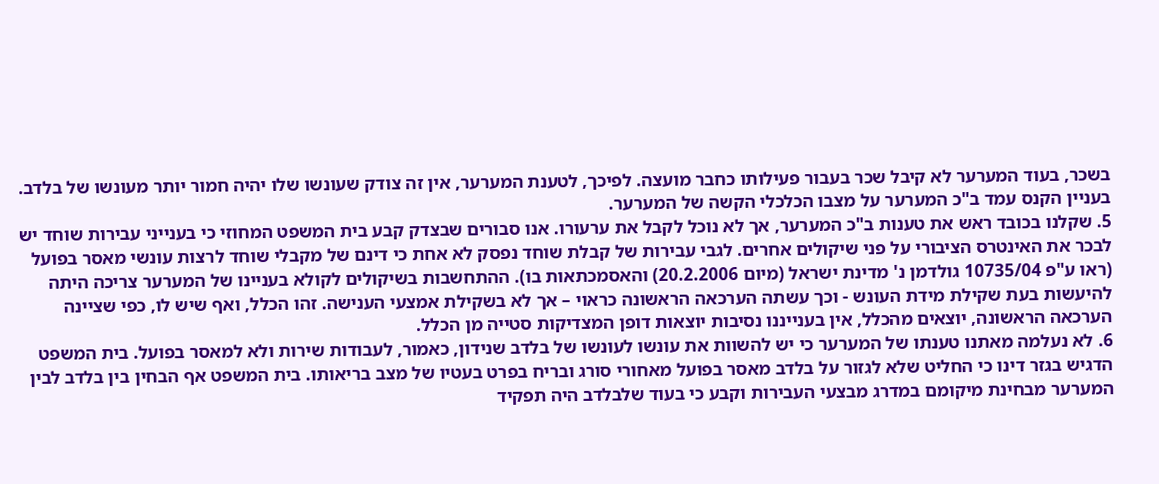בשכר, בעוד המערער לא קיבל שכר בעבור פעילותו כחבר מועצה. לפיכך, לטענת המערער, אין זה צודק שעונשו שלו יהיה חמור יותר מעונשו של בלדב. בעניין הקנס עמד ב"כ המערער על מצבו הכלכלי הקשה של המערער.
5. שקלנו בכובד ראש את טענות ב"כ המערער, אך לא נוכל לקבל את ערעורו. אנו סבורים שבצדק קבע בית המשפט המחוזי כי בענייני עבירות שוחד יש לבכר את האינטרס הציבורי על פני שיקולים אחרים. לגבי עבירות של קבלת שוחד נפסק לא אחת כי דינם של מקבלי שוחד לרצות עונשי מאסר בפועל (ראו ע"פ 10735/04 גולדמן נ' מדינת ישראל (מיום 20.2.2006) והאסמכתאות בו). ההתחשבות בשיקולים לקולא בעניינו של המערער צריכה היתה להיעשות בעת שקילת מידת העונש - וכך עשתה הערכאה הראשונה כראוי – אך לא בשקילת אמצעי הענישה. זהו הכלל, ואף שיש לו, כפי שציינה הערכאה הראשונה, יוצאים מהכלל, אין בענייננו נסיבות יוצאות דופן המצדיקות סטייה מן הכלל.
6. לא נעלמה מאתנו טענתו של המערער כי יש להשוות את עונשו לעונשו של בלדב שנידון, כאמור, לעבודות שירות ולא למאסר בפועל. בית המשפט הדגיש בגזר דינו כי החליט שלא לגזור על בלדב מאסר בפועל מאחורי סורג ובריח בפרט בעטיו של מצב בריאותו. בית המשפט אף הבחין בין בלדב לבין המערער מבחינת מיקומם במדרג מבצעי העבירות וקבע כי בעוד שלבלדב היה תפקיד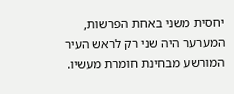יחסית משני באחת הפרשות, המערער היה שני רק לראש העיר המורשע מבחינת חומרת מעשיו.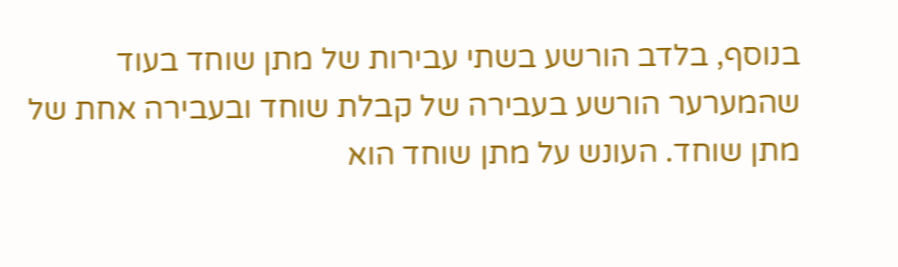בנוסף, בלדב הורשע בשתי עבירות של מתן שוחד בעוד שהמערער הורשע בעבירה של קבלת שוחד ובעבירה אחת של מתן שוחד. העונש על מתן שוחד הוא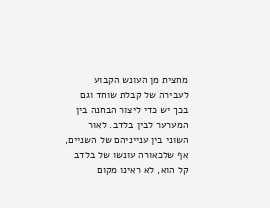מחצית מן העונש הקבוע לעבירה של קבלת שוחד וגם בכך יש כדי ליצור הבחנה בין המערער לבין בלדב. לאור השוני בין ענייניהם של השניים, אף שלכאורה עונשו של בלדב קל הוא, לא ראינו מקום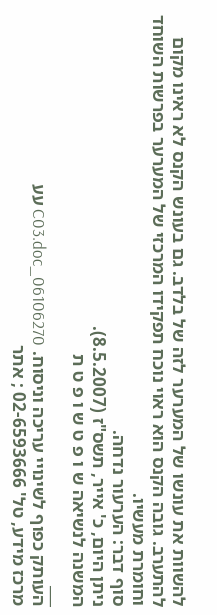להשוות את עונשו של המערער לזה של בלדב. גם בעונש הקנס לא ראינו מקום להתערב. גובה הקנס הוא ראוי נוכח תפקידו המרכזי של המערער בפרשות השוחד וחומרת מעשיו.
סוף דבר: הערעור נדחה.
ניתן היום, כ' אייר, תשס"ז (8.5.2007).
המשנה לנשיאה ש ו פ ט ש ו פ ט ת
___
העותק כפוף לשינויי עריכה וניסוח. 06106270_C03.doc עע
מרכז מידע, טל' 02-6593666 ; אתר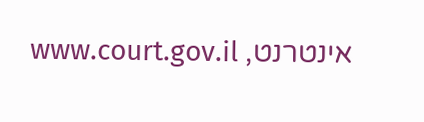אינטרנט, www.court.gov.il